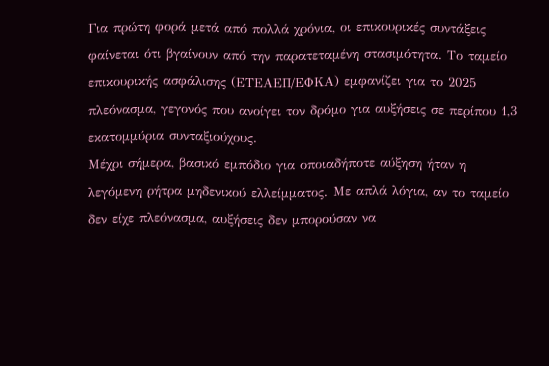Για πρώτη φορά μετά από πολλά χρόνια, οι επικουρικές συντάξεις φαίνεται ότι βγαίνουν από την παρατεταμένη στασιμότητα. Το ταμείο επικουρικής ασφάλισης (ΕΤΕΑΕΠ/ΕΦΚΑ) εμφανίζει για το 2025 πλεόνασμα, γεγονός που ανοίγει τον δρόμο για αυξήσεις σε περίπου 1,3 εκατομμύρια συνταξιούχους.
Μέχρι σήμερα, βασικό εμπόδιο για οποιαδήποτε αύξηση ήταν η λεγόμενη ρήτρα μηδενικού ελλείμματος. Με απλά λόγια, αν το ταμείο δεν είχε πλεόνασμα, αυξήσεις δεν μπορούσαν να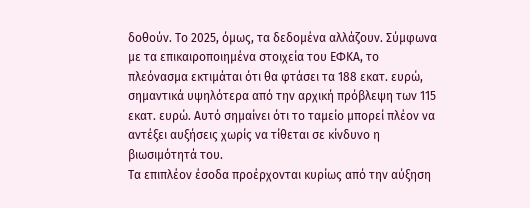δοθούν. Το 2025, όμως, τα δεδομένα αλλάζουν. Σύμφωνα με τα επικαιροποιημένα στοιχεία του ΕΦΚΑ, το πλεόνασμα εκτιμάται ότι θα φτάσει τα 188 εκατ. ευρώ, σημαντικά υψηλότερα από την αρχική πρόβλεψη των 115 εκατ. ευρώ. Αυτό σημαίνει ότι το ταμείο μπορεί πλέον να αντέξει αυξήσεις χωρίς να τίθεται σε κίνδυνο η βιωσιμότητά του.
Τα επιπλέον έσοδα προέρχονται κυρίως από την αύξηση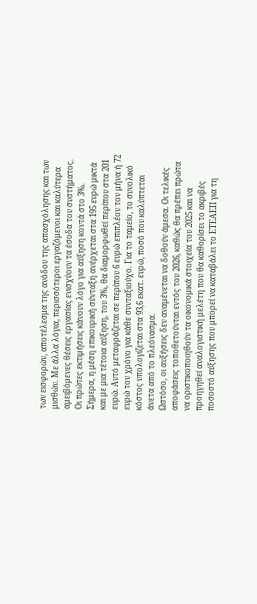των εισφορών, αποτέλεσμα της ανόδου της απασχόλησης και των μισθών. Με άλλα λόγια, περισσότεροι εργαζόμενοι και καλύτερα αμειβόμενες θέσεις εργασίας ενισχύουν τα έσοδα του συστήματος.
Οι πρώτες εκτιμήσεις κάνουν λόγο για αύξηση κοντά στο 3%. Σήμερα, η μέση επικουρική σύνταξη ανέρχεται στα 195 ευρώ μικτά και με μια τέτοια αύξηση, του 3%, θα διαμορφωθεί περίπου στα 201 ευρώ. Αυτό μεταφράζεται σε περίπου 6 ευρώ επιπλέον τον μήνα ή 72 ευρώ τον χρόνο για κάθε συνταξιούχο. Για το ταμείο, το συνολικό κόστος υπολογίζεται στα 93,6 εκατ. ευρώ, ποσό που καλύπτεται άνετα από το πλεόνασμα.
Ωστόσο, οι αυξήσεις δεν αναμένεται να δοθούν άμεσα. Οι τελικές αποφάσεις τοποθετούνται εντός του 2026, καθώς θα πρέπει πρώτα να οριστικοποιηθούν τα οικονομικά στοιχεία του 2025 και να προηγηθεί αναλογιστική μελέτη που θα καθορίσει το ακριβές ποσοστό αύξησης που μπορεί να καταβάλει το ΕΤΕΑΕΠ για τη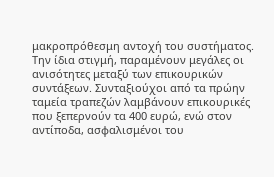μακροπρόθεσμη αντοχή του συστήματος.
Την ίδια στιγμή, παραμένουν μεγάλες οι ανισότητες μεταξύ των επικουρικών συντάξεων. Συνταξιούχοι από τα πρώην ταμεία τραπεζών λαμβάνουν επικουρικές που ξεπερνούν τα 400 ευρώ, ενώ στον αντίποδα, ασφαλισμένοι του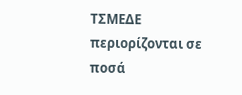ΤΣΜΕΔΕ περιορίζονται σε ποσά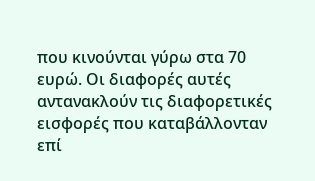που κινούνται γύρω στα 70 ευρώ. Οι διαφορές αυτές αντανακλούν τις διαφορετικές εισφορές που καταβάλλονταν επί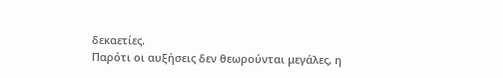δεκαετίες.
Παρότι οι αυξήσεις δεν θεωρούνται μεγάλες, η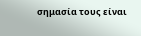σημασία τους είναι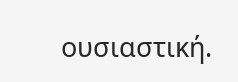ουσιαστική.